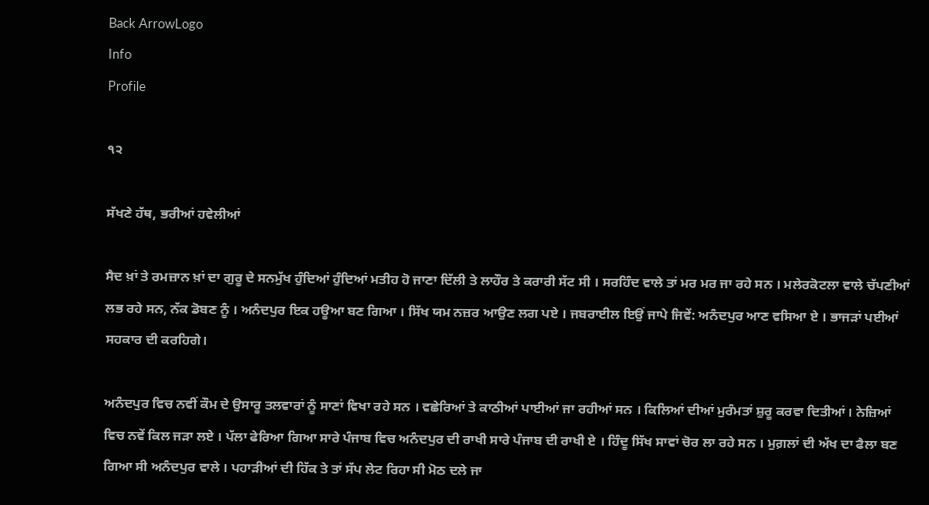Back ArrowLogo
Info
Profile

੧੨

ਸੱਖਣੇ ਹੱਥ, ਭਰੀਆਂ ਹਵੇਲੀਆਂ

ਸੈਦ ਖ਼ਾਂ ਤੇ ਰਮਜ਼ਾਨ ਖ਼ਾਂ ਦਾ ਗੁਰੂ ਦੇ ਸਨਮੁੱਖ ਹੁੰਦਿਆਂ ਹੁੰਦਿਆਂ ਮਤੀਹ ਹੋ ਜਾਣਾ ਦਿੱਲੀ ਤੇ ਲਾਹੌਰ ਤੇ ਕਰਾਰੀ ਸੱਟ ਸੀ । ਸਰਹਿੰਦ ਵਾਲੇ ਤਾਂ ਮਰ ਮਰ ਜਾ ਰਹੇ ਸਨ । ਮਲੇਰਕੋਟਲਾ ਵਾਲੇ ਚੱਪਣੀਆਂ ਲਭ ਰਹੇ ਸਨ, ਨੱਕ ਡੋਬਣ ਨੂੰ । ਅਨੰਦਪੁਰ ਇਕ ਹਊਆ ਬਣ ਗਿਆ । ਸਿੱਖ ਯਮ ਨਜ਼ਰ ਆਉਣ ਲਗ ਪਏ । ਜਬਰਾਈਲ ਇਉਂ ਜਾਪੇ ਜਿਵੇਂ: ਅਨੰਦਪੁਰ ਆਣ ਵਸਿਆ ਏ । ਭਾਜੜਾਂ ਪਈਆਂ ਸਹਕਾਰ ਦੀ ਕਰਹਿਗੇ।

ਅਨੰਦਪੁਰ ਵਿਚ ਨਵੀਂ ਕੌਮ ਦੇ ਉਸਾਰੂ ਤਲਵਾਰਾਂ ਨੂੰ ਸਾਣਾਂ ਵਿਖਾ ਰਹੇ ਸਨ । ਵਛੇਰਿਆਂ ਤੇ ਕਾਠੀਆਂ ਪਾਈਆਂ ਜਾ ਰਹੀਆਂ ਸਨ । ਕਿਲਿਆਂ ਦੀਆਂ ਮੁਰੰਮਤਾਂ ਸ਼ੁਰੂ ਕਰਵਾ ਦਿਤੀਆਂ। ਨੇਜ਼ਿਆਂ ਵਿਚ ਨਵੇਂ ਕਿਲ ਜੜਾ ਲਏ । ਪੱਲਾ ਫੇਰਿਆ ਗਿਆ ਸਾਰੇ ਪੰਜਾਬ ਵਿਚ ਅਨੰਦਪੁਰ ਦੀ ਰਾਖੀ ਸਾਰੇ ਪੰਜਾਬ ਦੀ ਰਾਖੀ ਏ । ਹਿੰਦੂ ਸਿੱਖ ਸਾਵਾਂ ਚੋਰ ਲਾ ਰਹੇ ਸਨ । ਮੁਗ਼ਲਾਂ ਦੀ ਅੱਖ ਦਾ ਫੈਲਾ ਬਣ ਗਿਆ ਸੀ ਅਨੰਦਪੁਰ ਵਾਲੇ । ਪਹਾੜੀਆਂ ਦੀ ਹਿੱਕ ਤੇ ਤਾਂ ਸੱਪ ਲੇਟ ਰਿਹਾ ਸੀ ਮੋਠ ਦਲੇ ਜਾ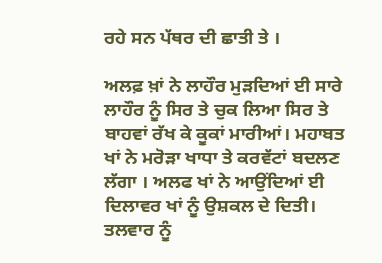ਰਹੇ ਸਨ ਪੱਥਰ ਦੀ ਛਾਤੀ ਤੇ ।

ਅਲਫ਼ ਖ਼ਾਂ ਨੇ ਲਾਹੌਰ ਮੁੜਦਿਆਂ ਈ ਸਾਰੇ ਲਾਹੌਰ ਨੂੰ ਸਿਰ ਤੇ ਚੁਕ ਲਿਆ ਸਿਰ ਤੇ ਬਾਹਵਾਂ ਰੱਖ ਕੇ ਕੂਕਾਂ ਮਾਰੀਆਂ। ਮਹਾਬਤ ਖਾਂ ਨੇ ਮਰੋੜਾ ਖਾਧਾ ਤੇ ਕਰਵੱਟਾਂ ਬਦਲਣ ਲੱਗਾ । ਅਲਫ ਖਾਂ ਨੇ ਆਉਂਦਿਆਂ ਈ ਦਿਲਾਵਰ ਖਾਂ ਨੂੰ ਉਸ਼ਕਲ ਦੇ ਦਿਤੀ। ਤਲਵਾਰ ਨੂੰ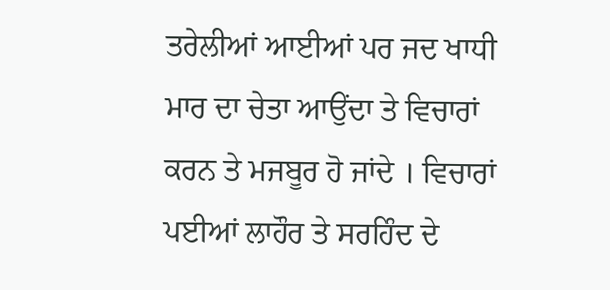ਤਰੇਲੀਆਂ ਆਈਆਂ ਪਰ ਜਦ ਖਾਧੀ ਮਾਰ ਦਾ ਚੇਤਾ ਆਉਂਦਾ ਤੇ ਵਿਚਾਰਾਂ ਕਰਨ ਤੇ ਮਜਬੂਰ ਹੋ ਜਾਂਦੇ । ਵਿਚਾਰਾਂ ਪਈਆਂ ਲਾਹੌਰ ਤੇ ਸਰਹਿੰਦ ਦੇ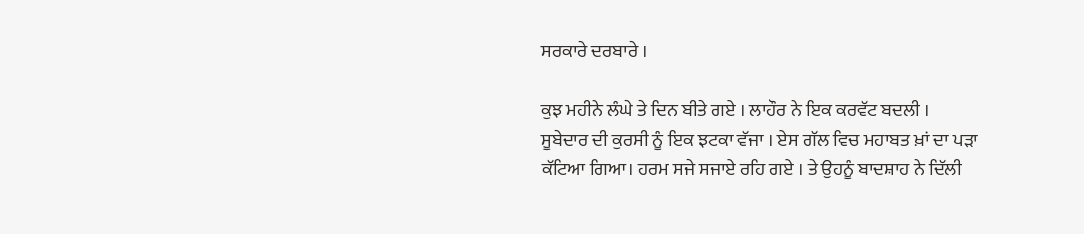ਸਰਕਾਰੇ ਦਰਬਾਰੇ ।

ਕੁਝ ਮਹੀਨੇ ਲੰਘੇ ਤੇ ਦਿਨ ਬੀਤੇ ਗਏ । ਲਾਹੌਰ ਨੇ ਇਕ ਕਰਵੱਟ ਬਦਲੀ । ਸੂਬੇਦਾਰ ਦੀ ਕੁਰਸੀ ਨੂੰ ਇਕ ਝਟਕਾ ਵੱਜਾ । ਏਸ ਗੱਲ ਵਿਚ ਮਹਾਬਤ ਖ਼ਾਂ ਦਾ ਪੜਾ ਕੱਟਿਆ ਗਿਆ। ਹਰਮ ਸਜੇ ਸਜਾਏ ਰਹਿ ਗਏ । ਤੇ ਉਹਨੂੰ ਬਾਦਸ਼ਾਹ ਨੇ ਦਿੱਲੀ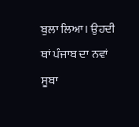ਬੁਲਾ ਲਿਆ। ਉਹਦੀ ਥਾਂ ਪੰਜਾਬ ਦਾ ਨਵਾਂ ਸੂਬਾ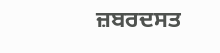ਜ਼ਬਰਦਸਤ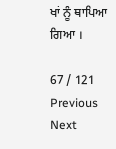ਖਾਂ ਨੂੰ ਥਾਪਿਆ ਗਿਆ ।

67 / 121
Previous
Next